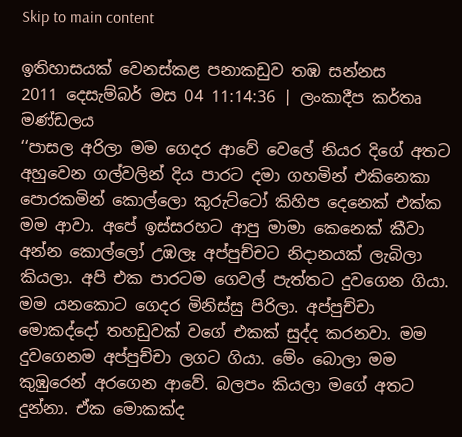Skip to main content

ඉතිහාසයක් වෙනස්කළ පනාකඩුව තඹ සන්නස
2011 දෙසැම්බර් මස 04 11:14:36 | ලංකාදීප කර්තෘ මණ්ඩලය
‘‘පාසල අරිලා මම ගෙදර ආවේ වෙලේ නියර දිගේ අතට අහුවෙන ගල්වලින් දිය පාරට දමා ගහමින් එකිනෙකා පොරකමින් කොල්ලො කුරුට්ටෝ කිහිප දෙනෙක් එක්ක මම ආවා. අපේ ඉස්සරහට ආපු මාමා කෙනෙක් කීවා අන්න කොල්ලෝ උඹලෑ අප්පුච්චට නිදානයක් ලැබිලා කියලා. අපි එක පාරටම ගෙවල් පැත්තට දුවගෙන ගියා. මම යනකොට ගෙදර මිනිස්සු පිරිලා. අප්පුච්චා මොකද්දෝ තහඩුවක් වගේ එකක් සුද්ද කරනවා. මම දුවගෙනම අප්පුච්චා ලගට ගියා. මේං බොලා මම කුඹුරෙන් අරගෙන ආවේ. බලපං කියලා මගේ අතට දුන්නා. ඒක මොකක්ද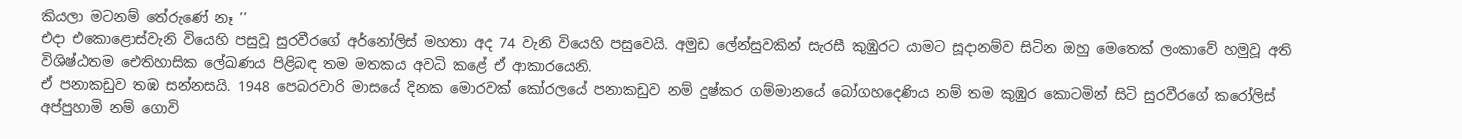කියලා මටනම් තේරුණේ නෑ ’’
එදා එකොළොස්වැනි වියෙහි පසුවූ සුරවීරගේ අර්නෝලිස් මහතා අද 74 වැනි වියෙහි පසුවෙයි. අමුඩ ලේන්සුවකින් සැරසී කුඹුරට යාමට සූදානම්ව සිටින ඔහු මෙතෙක් ලංකාවේ හමුවූ අති විශිෂ්ඨතම ඓතිහාසික ලේඛණය පිළිබඳ තම මතකය අවධි කළේ ඒ ආකාරයෙනි.
ඒ පනාකඩුව තඹ සන්නසයි. 1948 පෙබරවාරි මාසයේ දිනක මොරවක් කෝරලයේ පනාකඩුව නම් දුෂ්කර ගම්මානයේ බෝගහදෙණිය නම් තම කුඹුර කොටමින් සිටි සුරවීරගේ කරෝලිස් අප්පුහාමි නම් ගොවි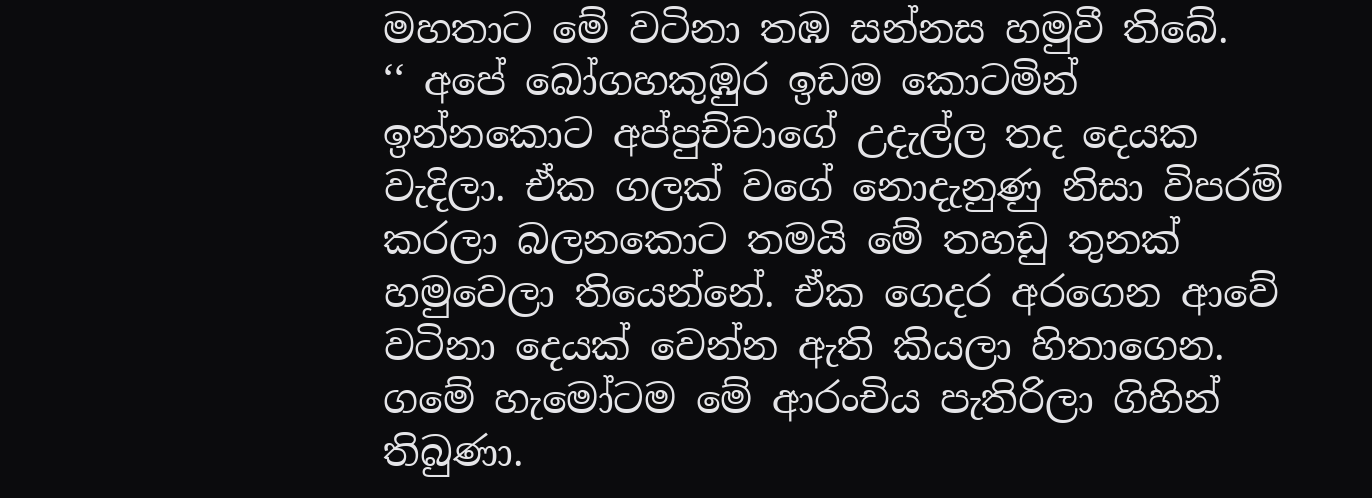මහතාට මේ වටිනා තඹ සන්නස හමුවී තිබේ.
‘‘ අපේ බෝගහකුඹුර ඉඩම කොටමින් ඉන්නකොට අප්පුච්චාගේ උදැල්ල තද දෙයක වැදිලා. ඒක ගලක් වගේ නොදැනුණු නිසා විපරම් කරලා බලනකොට තමයි මේ තහඩු තුනක් හමුවෙලා තියෙන්නේ. ඒක ගෙදර අරගෙන ආවේ වටිනා දෙයක් වෙන්න ඇති කියලා හිතාගෙන. ගමේ හැමෝටම මේ ආරංචිය පැතිරිලා ගිහින් තිබුණා.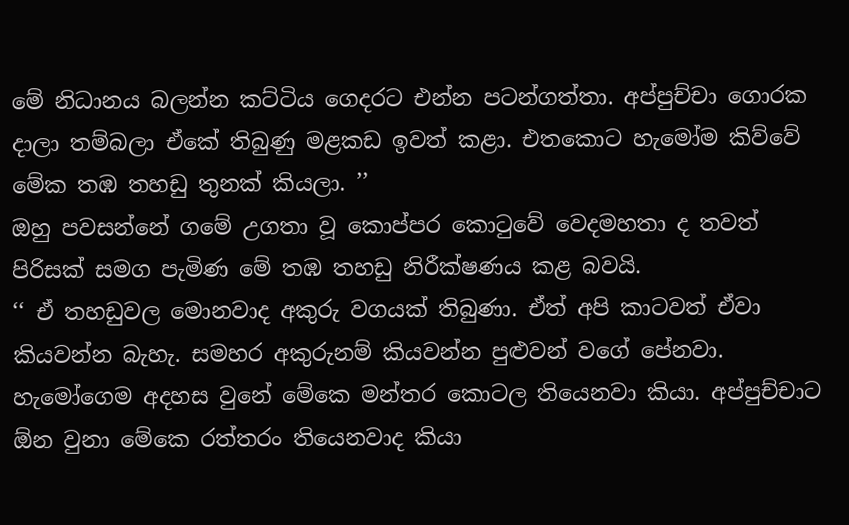මේ නිධානය බලන්න කට්ටිය ගෙදරට එන්න පටන්ගත්තා. අප්පුච්චා ගොරක දාලා තම්බලා ඒකේ තිබුණු මළකඩ ඉවත් කළා. එතකොට හැමෝම කිව්වේ මේක තඹ තහඩු තුනක් කියලා. ’’
ඔහු පවසන්නේ ගමේ උගතා වූ කොප්පර කොටුවේ වෙදමහතා ද තවත් පිරිසක් සමග පැමිණ මේ තඹ තහඩු නිරීක්ෂණය කළ බවයි.
‘‘ ඒ තහඩුවල මොනවාද අකුරු වගයක් තිබුණා. ඒත් අපි කාටවත් ඒවා කියවන්න බැහැ. සමහර අකුරුනම් කියවන්න පුළුවන් වගේ පේනවා. හැමෝගෙම අදහස වුනේ මේකෙ මන්තර කොටල තියෙනවා කියා. අප්පුච්චාට  ඕන වුනා මේකෙ රත්තරං තියෙනවාද කියා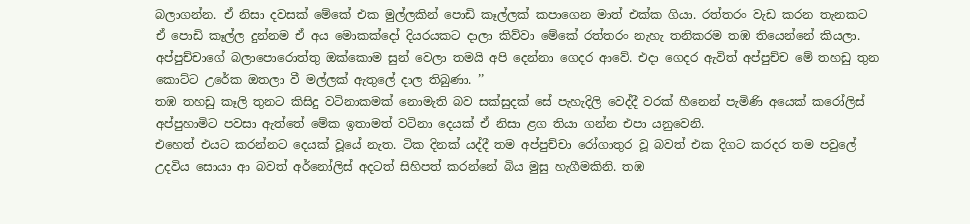බලාගන්න. ඒ නිසා දවසක් මේකේ එක මුල්ලකින් පොඩි කෑල්ලක් කපාගෙන මාත් එක්ක ගියා. රත්තරං වැඩ කරන තැනකට ඒ පොඩි කෑල්ල දුන්නම ඒ අය මොකක්දෝ දියරයකට දාලා කිව්වා මේකේ රත්තරං නැහැ තනිකරම තඹ තියෙන්නේ කියලා. අප්පුච්චාගේ බලාපොරොත්තු ඔක්කොම සුන් වෙලා තමයි අපි දෙන්නා ගෙදර ආවේ. එදා ගෙදර ඇවිත් අප්පුච්ච මේ තහඩු තුන කොට්ට උරේක ඔතලා වී මල්ලක් ඇතුලේ දාල තිබුණා. ’’
තඹ තහඩු කෑලි තුනට කිසිදු වටිනාකමක් නොමැති බව සක්සුදක් සේ පැහැදිලි වෙද්දී වරක් හීනෙන් පැමිණි අයෙක් කරෝලිස් අප්පුහාමිට පවසා ඇත්තේ මේක ඉතාමත් වටිනා දෙයක් ඒ නිසා ළග තියා ගන්න එපා යනුවෙනි.
එහෙත් එයට කරන්නට දෙයක් වූයේ නැත. ටික දිනක් යද්දී තම අප්පුච්චා රෝගාතුර වූ බවත් එක දිගට කරදර තම පවුලේ උදවිය සොයා ආ බවත් අර්නෝලිස් අදටත් සිහිපත් කරන්නේ බිය මුසු හැගීමකිනි. තඹ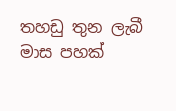තහඩු තුන ලැබී මාස පහක්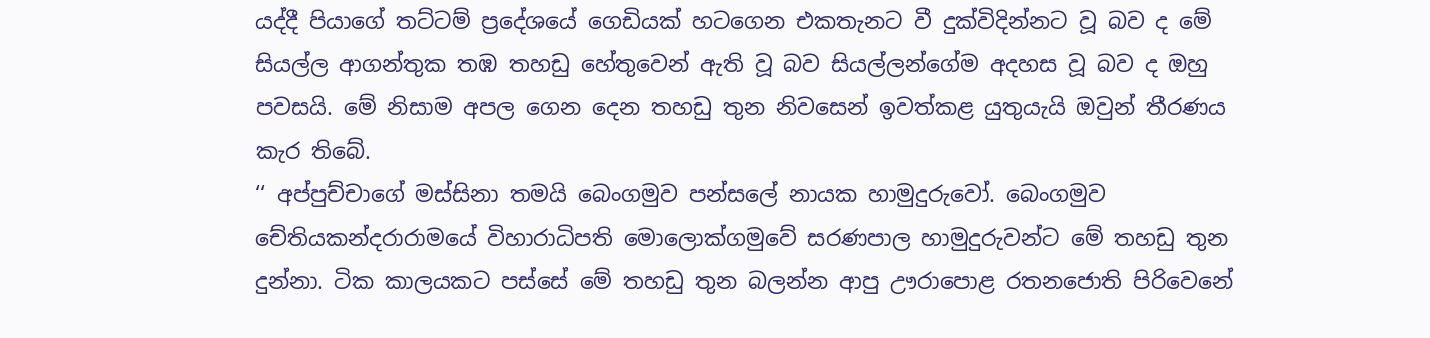යද්දී පියාගේ තට්ටම් ප්‍රදේශයේ ගෙඩියක් හටගෙන එකතැනට වී දුක්විදින්නට වූ බව ද මේ සියල්ල ආගන්තුක තඹ තහඩු හේතුවෙන් ඇති වූ බව සියල්ලන්ගේම අදහස වූ බව ද ඔහු පවසයි. මේ නිසාම අපල ගෙන දෙන තහඩු තුන නිවසෙන් ඉවත්කළ යුතුයැයි ඔවුන් තීරණය කැර තිබේ.
‘‘ අප්පුච්චාගේ මස්සිනා තමයි බෙංගමුව පන්සලේ නායක හාමුදුරුවෝ. බෙංගමුව චේතියකන්දරාරාමයේ විහාරාධිපති මොලොක්ගමුවේ සරණපාල හාමුදුරුවන්ට මේ තහඩු තුන දුන්නා. ටික කාලයකට පස්සේ මේ තහඩු තුන බලන්න ආපු ඌරාපොළ රතනජොති පිරිවෙනේ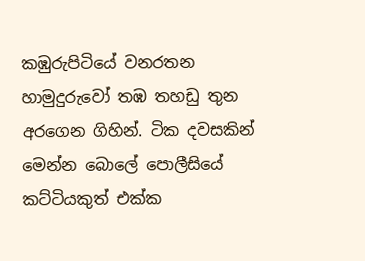කඹුරුපිටියේ වනරතන හාමුදුරුවෝ තඹ තහඩු තුන අරගෙන ගිහින්. ටික දවසකින් මෙන්න බොලේ පොලීසියේ කට්ටියකුත් එක්ක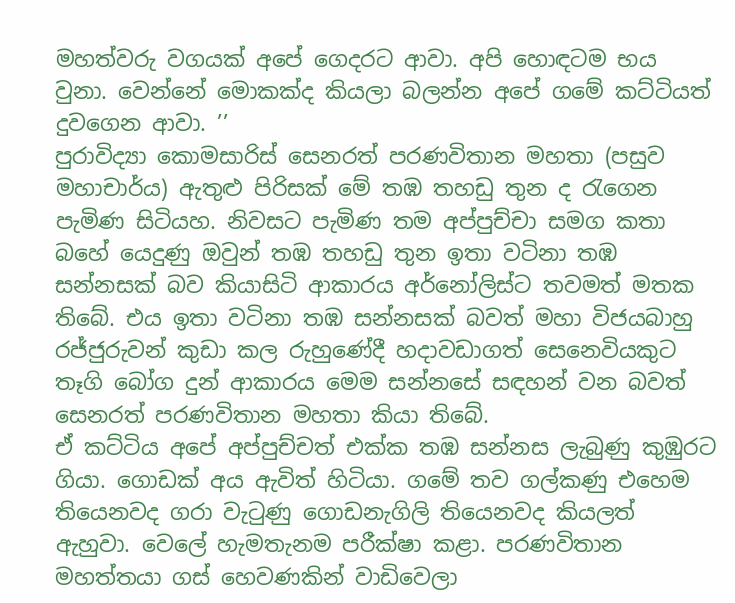මහත්වරු වගයක් අපේ ගෙදරට ආවා. අපි හොඳටම භය වුනා. වෙන්නේ මොකක්ද කියලා බලන්න අපේ ගමේ කට්ටියත් දුවගෙන ආවා. ’’
පුරාවිද්‍යා කොමසාරිස් සෙනරත් පරණවිතාන මහතා (පසුව මහාචාර්ය) ඇතුළු පිරිසක් මේ තඹ තහඩු තුන ද රැගෙන පැමිණ සිටියහ. නිවසට පැමිණ තම අප්පුච්චා සමග කතා බහේ යෙදුණු ඔවුන් තඹ තහඩු තුන ඉතා වටිනා තඹ සන්නසක් බව කියාසිටි ආකාරය අර්නෝලිස්ට තවමත් මතක තිබේ. එය ඉතා වටිනා තඹ සන්නසක් බවත් මහා විජයබාහු රජ්ජුරුවන් කුඩා කල රුහුණේදී හදාවඩාගත් සෙනෙවියකුට තෑගි බෝග දුන් ආකාරය මෙම සන්නසේ සඳහන් වන බවත් සෙනරත් පරණවිතාන මහතා කියා තිබේ.
ඒ කට්ටිය අපේ අප්පුච්චත් එක්ක තඹ සන්නස ලැබුණු කුඹුරට ගියා. ගොඩක් අය ඇවිත් හිටියා. ගමේ තව ගල්කණු එහෙම තියෙනවද ගරා වැටුණු ගොඩනැගිලි තියෙනවද කියලත් ඇහුවා. වෙලේ හැමතැනම පරීක්ෂා කළා. පරණවිතාන මහත්තයා ගස් හෙවණකින් වාඩිවෙලා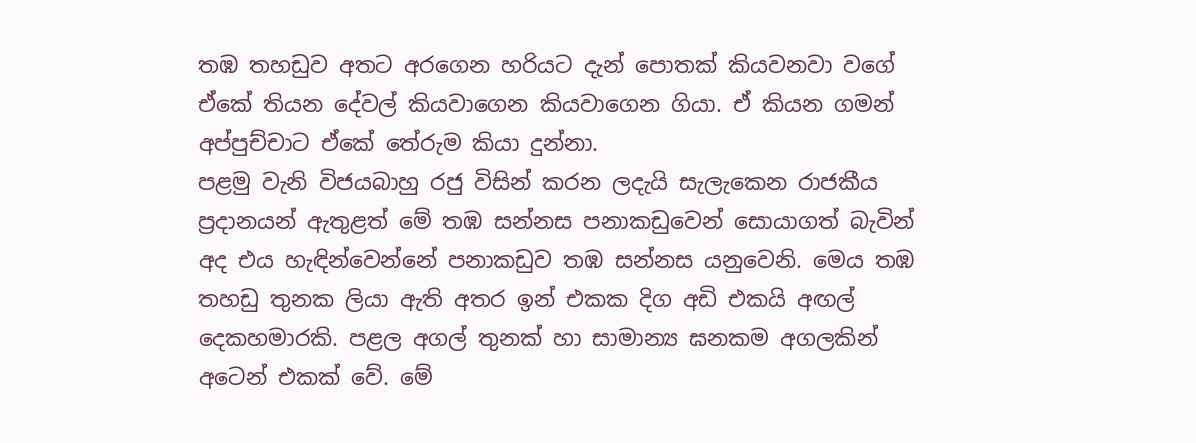තඹ තහඩුව අතට අරගෙන හරියට දැන් පොතක් කියවනවා වගේ ඒකේ තියන දේවල් කියවාගෙන කියවාගෙන ගියා. ඒ කියන ගමන් අප්පුච්චාට ඒකේ තේරුම කියා දුන්නා.
පළමු වැනි විජයබාහු රජු විසින් කරන ලදැයි සැලැකෙන රාජකීය ප්‍රදානයන් ඇතුළත් මේ තඹ සන්නස පනාකඩුවෙන් සොයාගත් බැවින් අද එය හැඳින්වෙන්නේ පනාකඩුව තඹ සන්නස යනුවෙනි. මෙය තඹ තහඩු තුනක ලියා ඇති අතර ඉන් එකක දිග අඩි එකයි අඟල් දෙකහමාරකි. පළල අගල් තුනක් හා සාමාන්‍ය ඝනකම අගලකින් අටෙන් එකක් වේ. මේ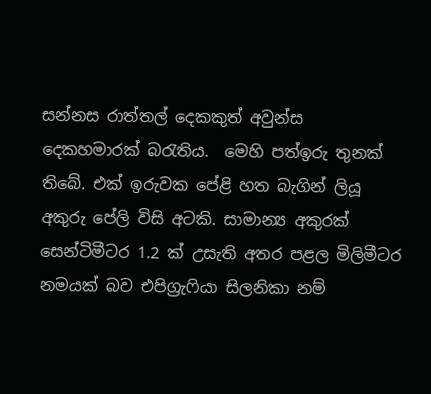සන්නස රාත්තල් දෙකකුත් අවුන්ස දෙකහමාරක් බරැතිය.  මෙහි පත්ඉරු තුනක් තිබේ. එක් ඉරුවක පේළි හත බැගින් ලියූ අකුරු පේලි විසි අටකි. සාමාන්‍ය අකුරක් සෙන්ටිමීටර 1.2 ක් උසැති අතර පළල මිලිමීටර නමයක් බව එපිග්‍රැෆියා සිලනිකා නම්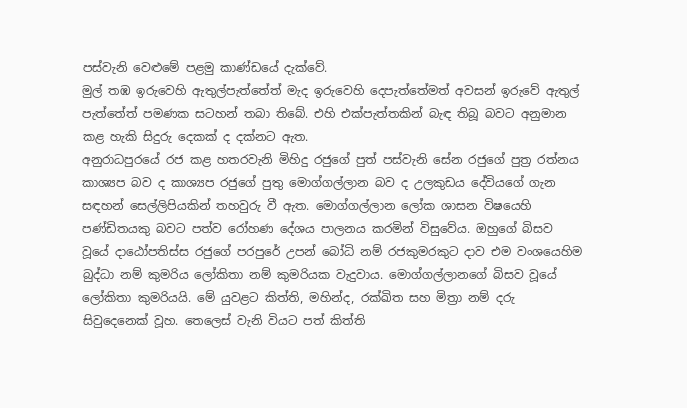පස්වැනි වෙළුමේ පළමු කාණ්ඩයේ දැක්වේ.
මුල් තඹ ඉරුවෙහි ඇතුල්පැත්තේත් මැද ඉරුවෙහි දෙපැත්තේමත් අවසන් ඉරුවේ ඇතුල් පැත්තේත් පමණක සටහන් තබා තිබේ. එහි එක්පැත්තකින් බැඳ තිබූ බවට අනුමාන කළ හැකි සිදුරු දෙකක් ද දක්නට ඇත.
අනුරාධපුරයේ රජ කළ හතරවැනි මිහිදු රජුගේ පුත් පස්වැනි සේන රජුගේ පුත්‍ර රත්නය කාශ්‍යප බව ද කාශ්‍යප රජුගේ පුතු මොග්ගල්ලාන බව ද උලකුඩය දේවියගේ ගැන සඳහන් සෙල්ලිපියකින් තහවුරු වී ඇත. මොග්ගල්ලාන ලෝක ශාසන විෂයෙහි පණ්ඩිතයකු බවට පත්ව රෝහණ දේශය පාලනය කරමින් විසුවේය. ඔහුගේ බිසව වූයේ දාඨෝපතිස්ස රජුගේ පරපුරේ උපන් බෝධි නම් රජකුමරකුට දාව එම වංශයෙහිම බුද්ධා නම් කුමරිය ලෝකිතා නම් කුමරියක වැදුවාය. මොග්ගල්ලානගේ බිසව වූයේ ලෝකිතා කුමරියයි. මේ යුවළට කිත්ති, මහින්ද, රක්ඛිත සහ මිත්‍රා නම් දරු සිවුදෙනෙක් වූහ. තෙලෙස් වැනි වියට පත් කිත්ති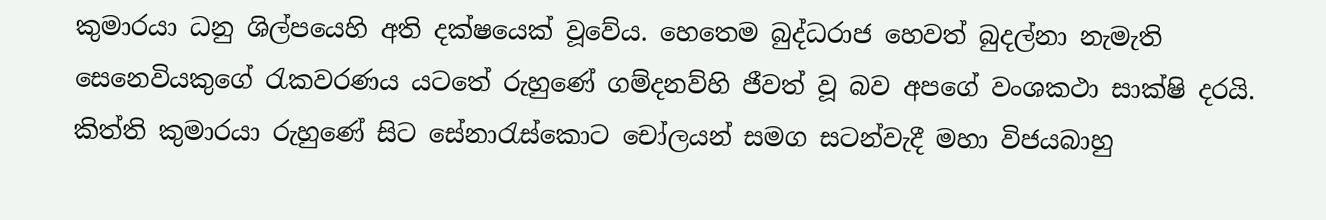කුමාරයා ධනු ශිල්පයෙහි අති දක්ෂයෙක් වූවේය. හෙතෙම බුද්ධරාජ හෙවත් බුදල්නා නැමැති සෙනෙවියකුගේ රැකවරණය යටතේ රුහුණේ ගම්දනව්හි ජීවත් වූ බව අපගේ වංශකථා සාක්ෂි දරයි. කිත්ති කුමාරයා රුහුණේ සිට සේනාරැස්කොට චෝලයන් සමග සටන්වැදී මහා විජයබාහු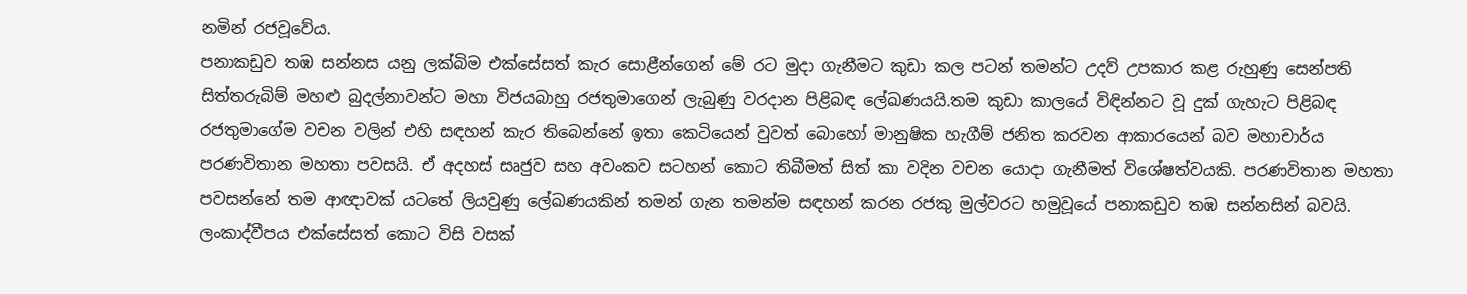නමින් රජවූවේය.
පනාකඩුව තඹ සන්නස යනු ලක්බිම එක්සේසත් කැර සොළීන්ගෙන් මේ රට මුදා ගැනීමට කුඩා කල පටන් තමන්ට උදව් උපකාර කළ රුහුණු සෙන්පති සිත්තරුබිම් මහළු බුදල්නාවන්ට මහා විජයබාහු රජතුමාගෙන් ලැබුණු වරදාන පිළිබඳ ලේඛණයයි.තම කුඩා කාලයේ විඳින්නට වූ දුක් ගැහැට පිළිබඳ රජතුමාගේම වචන වලින් එහි සඳහන් කැර තිබෙන්නේ ඉතා කෙටියෙන් වුවත් බොහෝ මානුෂික හැගීම් ජනිත කරවන ආකාරයෙන් බව මහාචාර්ය පරණවිතාන මහතා පවසයි. ඒ අදහස් සෘජුව සහ අවංකව සටහන් කොට තිබීමත් සිත් කා වදින වචන යොදා ගැනීමත් විශේෂත්වයකි. පරණවිතාන මහතා පවසන්නේ තම ආඥාවක් යටතේ ලියවුණු ලේඛණයකින් තමන් ගැන තමන්ම සඳහන් කරන රජකු මුල්වරට හමුවූයේ පනාකඩුව තඹ සන්නසින් බවයි. ලංකාද්වීපය එක්සේසත් කොට විසි වසක්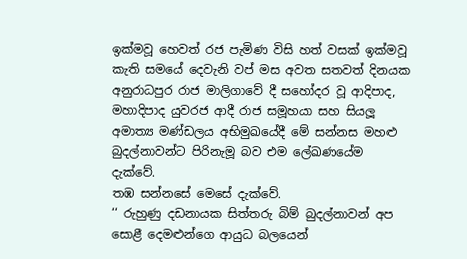ඉක්මවූ හෙවත් රජ පැමිණ විසි හත් වසක් ඉක්මවූ කැති සමයේ දෙවැනි වප් මස අවත සතවත් දිනයක අනුරාධපුර රාජ මාලිගාවේ දී සහෝදර වූ ආදිපාද, මහාදිපාද යුවරජ ආදී රාජ සමූහයා සහ සියලූ අමාත්‍ය මණ්ඩලය අභිමුඛයේදී මේ සන්නස මහළු බුදල්නාවන්ට පිරිනැමූ බව එම ලේඛණයේම දැක්වේ.
තඹ සන්නසේ මෙසේ දැක්වේ.
‘‘ රුහුණු දඩනායක සිත්තරු බිම් බුදල්නාවන් අප සොළී දෙමළුන්ගෙ ආයුධ බලයෙන්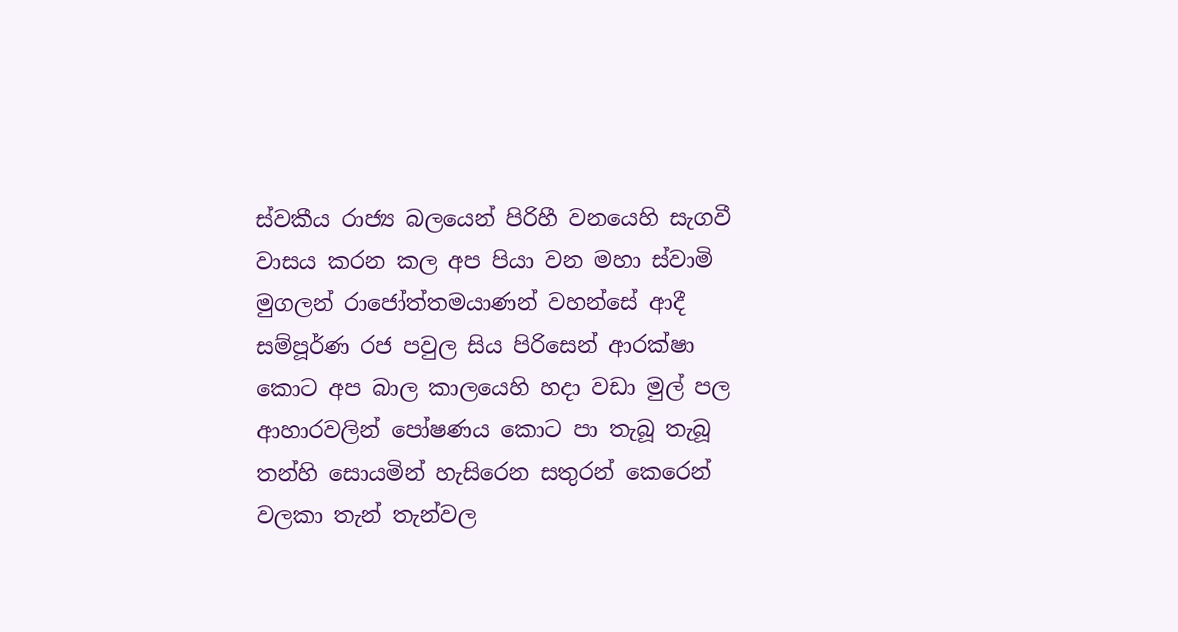ස්වකීය රාජ්‍ය බලයෙන් පිරිහී වනයෙහි සැගවී වාසය කරන කල අප පියා වන මහා ස්වාමි මුගලන් රාජෝත්තමයාණන් වහන්සේ ආදී සම්පූර්ණ රජ පවුල සිය පිරිසෙන් ආරක්ෂා කොට අප බාල කාලයෙහි හදා වඩා මුල් පල ආහාරවලින් පෝෂණය කොට පා තැබූ තැබූ තන්හි සොයමින් හැසිරෙන සතුරන් කෙරෙන් වලකා තැන් තැන්වල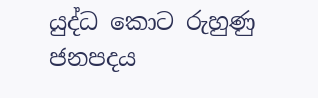යුද්ධ කොට රුහුණු ජනපදය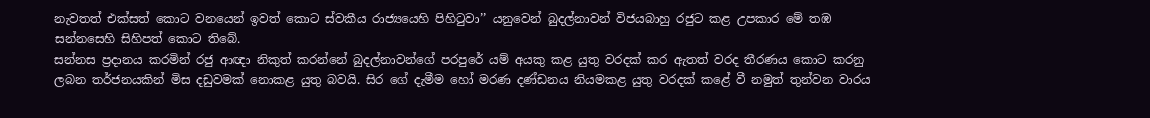නැවතත් එක්සත් කොට වනයෙන් ඉවත් කොට ස්වකීය රාජ්‍යයෙහි පිහිටුවා’’ යනුවෙන් බුදල්නාවන් විජයබාහු රජුට කළ උපකාර මේ තඹ සන්නසෙහි සිහිපත් කොට තිබේ.
සන්නස ප්‍රදානය කරමින් රජු ආඥා නිකුත් කරන්නේ බුදල්නාවන්ගේ පරපුරේ යම් අයකු කළ යුතු වරදක් කර ඇතත් වරද තීරණය කොට කරනු ලබන තර්ජනයකින් මිස දඩුවමක් නොකළ යුතු බවයි. සිර ගේ දැමීම හෝ මරණ දණ්ඩනය නියමකළ යුතු වරදක් කළේ වී නමුත් තුන්වන වාරය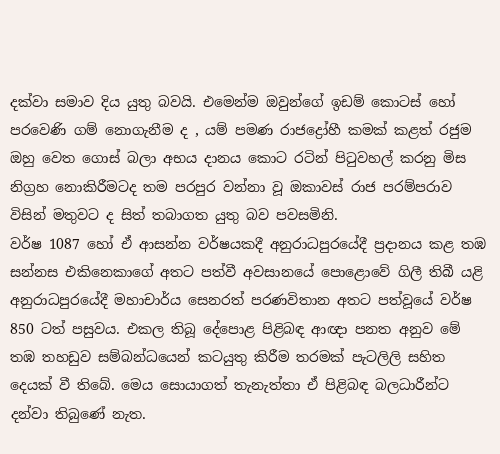දක්වා සමාව දිය යුතු බවයි. එමෙන්ම ඔවුන්ගේ ඉඩම් කොටස් හෝ පරවෙණි ගම් නොගැනීම ද , යම් පමණ රාජද්‍රෝහී කමක් කළත් රජුම ඔහු වෙත ගොස් බලා අභය දානය කොට රටින් පිටුවහල් කරනු මිස නිග්‍රහ නොකිරීමටද තම පරපුර වන්නා වූ ඔකාවස් රාජ පරම්පරාව විසින් මතුවට ද සිත් තබාගත යුතු බව පවසමිනි.
වර්ෂ 1087 හෝ ඒ ආසන්න වර්ෂයකදී අනුරාධපුරයේදී ප්‍රදානය කළ තඹ සන්නස එකිනෙකාගේ අතට පත්වී අවසානයේ පොළොවේ ගිලී තිබී යළි අනුරාධපුරයේදී මහාචාර්ය සෙනරත් පරණවිතාන අතට පත්වූයේ වර්ෂ 850 ටත් පසුවය. එකල තිබූ දේපොළ පිළිබඳ ආඥා පනත අනුව මේ තඹ තහඩුව සම්බන්ධයෙන් කටයුතු කිරීම තරමක් පැටලිලි සහිත දෙයක් වී තිබේ. මෙය සොයාගත් තැනැත්තා ඒ පිළිබඳ බලධාරීන්ට දන්වා තිබුණේ නැත.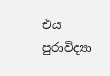එය පුරාවිද්‍යා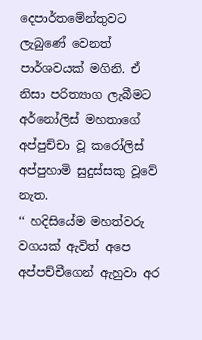දෙපාර්තමේන්තුවට ලැබුණේ වෙනත් පාර්ශවයක් මගිනි. ඒ නිසා පරිත්‍යාග ලැබීමට අර්නෝලිස් මහතාගේ අප්පුච්චා වූ කරෝලිස් අප්පුහාමි සුදුස්සකු වූවේ නැත.
‘‘ හදිසියේම මහත්වරු වගයක් ඇවිත් අපෙ අප්පච්චීගෙන් ඇහුවා අර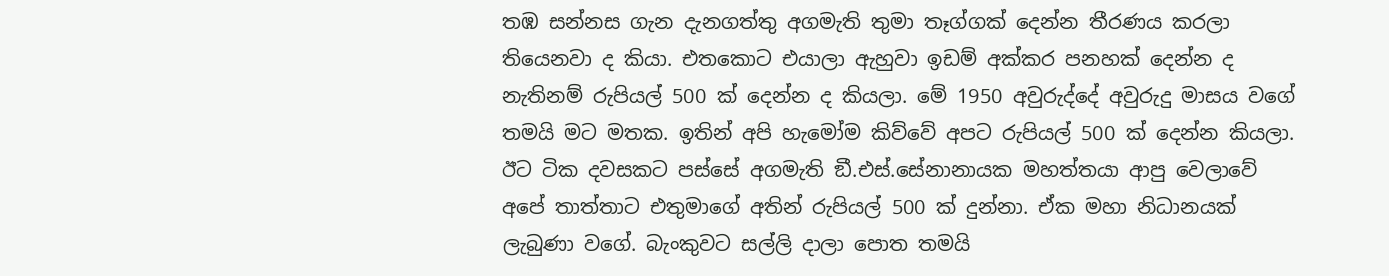තඹ සන්නස ගැන දැනගත්තු අගමැති තුමා තෑග්ගක් දෙන්න තීරණය කරලා තියෙනවා ද කියා. එතකොට එයාලා ඇහුවා ඉඩම් අක්කර පනහක් දෙන්න ද නැතිනම් රුපියල් 500 ක් දෙන්න ද කියලා. මේ 1950 අවුරුද්දේ අවුරුදු මාසය වගේ තමයි මට මතක. ඉතින් අපි හැමෝම කිව්වේ අපට රුපියල් 500 ක් දෙන්න කියලා. ඊට ටික දවසකට පස්සේ අගමැති ඞී.එස්.සේනානායක මහත්තයා ආපු වෙලාවේ අපේ තාත්තාට එතුමාගේ අතින් රුපියල් 500 ක් දුන්නා. ඒක මහා නිධානයක් ලැබුණා වගේ. බැංකුවට සල්ලි දාලා පොත තමයි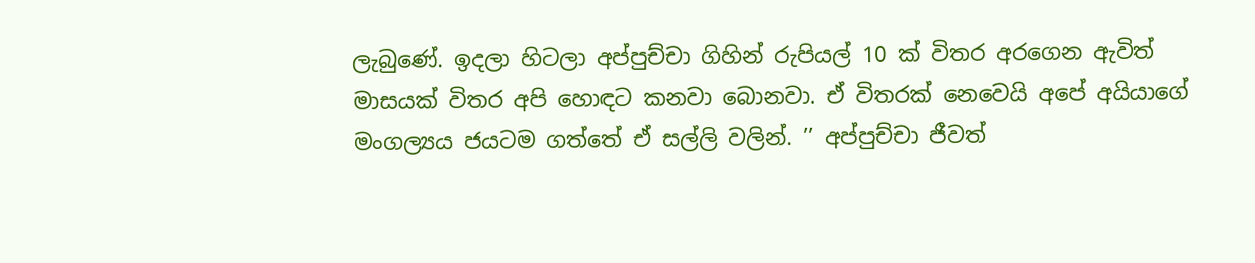ලැබුණේ. ඉදලා හිටලා අප්පුච්චා ගිහින් රුපියල් 10 ක් විතර අරගෙන ඇවිත් මාසයක් විතර අපි හොඳට කනවා බොනවා. ඒ විතරක් නෙවෙයි අපේ අයියාගේ මංගල්‍යය ජයටම ගත්තේ ඒ සල්ලි වලින්. ’’ අප්පුච්චා ජීවත්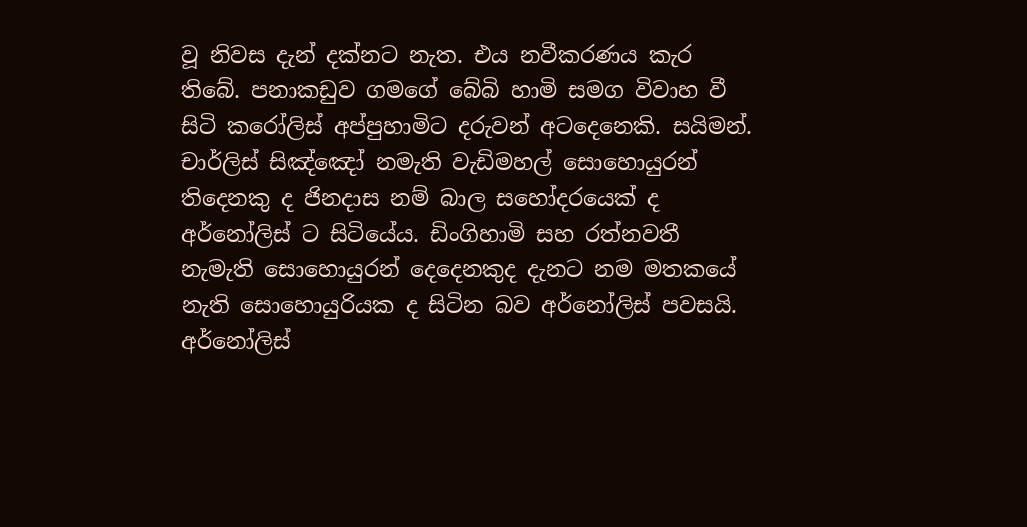වූ නිවස දැන් දක්නට නැත. එය නවීකරණය කැර තිබේ. පනාකඩුව ගමගේ බේබි හාමි සමග විවාහ වී සිටි කරෝලිස් අප්පුහාමිට දරුවන් අටදෙනෙකි. සයිමන්. චාර්ලිස් සිඤ්ඤෝ නමැති වැඩිමහල් සොහොයුරන් තිදෙනකු ද ජිනදාස නම් බාල සහෝදරයෙක් ද අර්නෝලිස් ට සිටියේය. ඩිංගිහාමි සහ රත්නවතී නැමැති සොහොයුරන් දෙදෙනකුද දැනට නම මතකයේ නැති සොහොයුරියක ද සිටින බව අර්නෝලිස් පවසයි. අර්නෝලිස්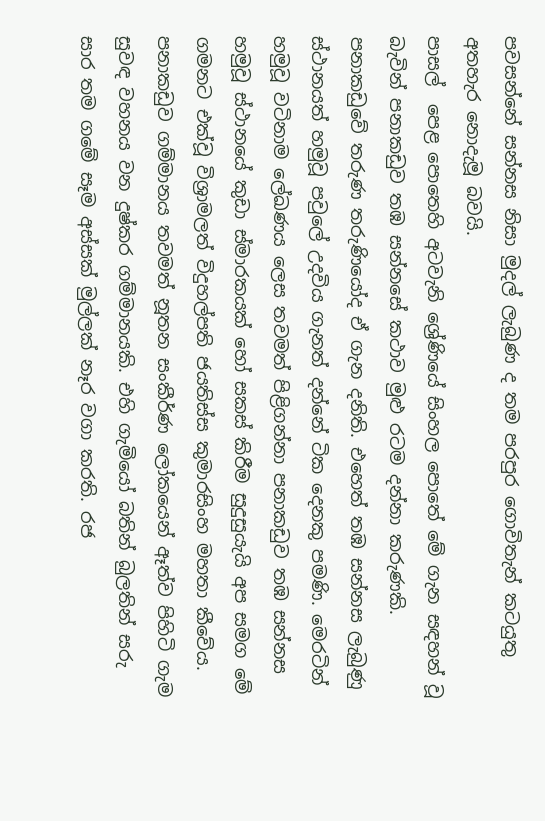පවසන්නේ සන්නස නිසා මුදල් ලැබුණ ද තම පරපුර ගොවිතැන් කටයුතු අතහැර නොදැමූ බවයි.
පාසල්  පෙළ පොතෙහි අටවැනි ශ්‍රේණියේ සිංහල පොතේ මේ ගැන සඳහන් වූ බැවින් පනාකඩුව තඹ සන්නසේ කථාව මුළු රටම දන්නා කරුණකි. පනාකඩුවේ තරුණ තරුණියෝද ඒ ගැන දනිති. එහෙත් තඹ සන්නස ලැබුණු ස්ථානයත් හමුවූ පවුලේ උදවිය ගැනත් දන්නේ ටික දෙනකු පමණි. මෙරටින් හමුවූ වටිනාම ලේඛණය ලෙස තවමත් පිළිගන්නා පනාකඩුව තඹ සන්නස හමුවූ ස්ථානයේ කුඩා ස්මාරකයක් හෝ සකස් කිරීම සුදුසුයැයි අප සමග මේ ගමනට එක්වූ විශ්‍රාමලත් විදුහල්පති ජයතිස්ස කුමාරසිංහ මහතා කීවේය.
පනාකඩුව ගම්මානය තවමත් නූතන සංකීර්ණ ලෝකයෙන් ඈත්ව පිහිටි ගැම සුවඳ වහනය වන දුෂ්කර ගම්මානයකි. එහි ගැමියෝ බතින් බුලතින් සරු සාර තම ගමේ සෑම අස්සක් මුල්ලක් නෑර වගා කරති. රජ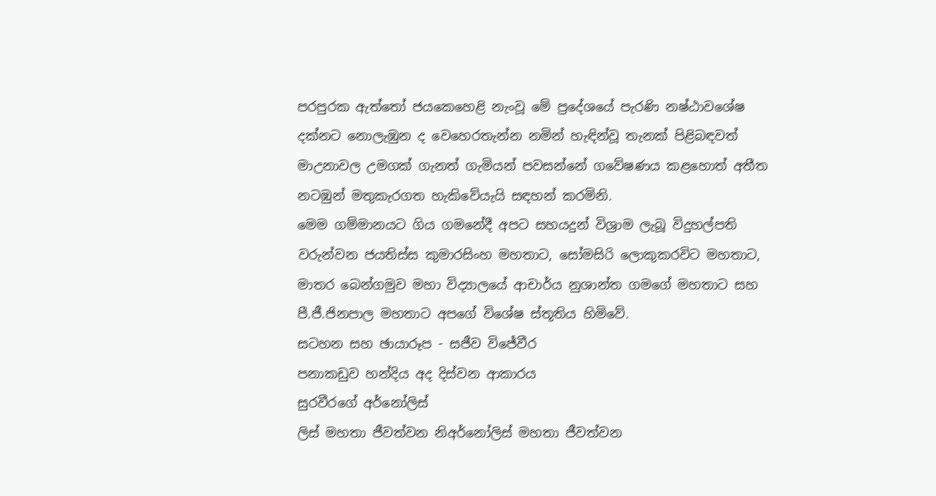පරපුරක ඇත්තෝ ජයකෙහෙළි නැංවූ මේ ප්‍රදේශයේ පැරණි නෂ්ඨාවශේෂ දක්නට නොලැඹුන ද වෙහෙරතැන්න නමින් හැඳින්වූ තැනක් පිළිබඳවත් මාඋනාවල උමගක් ගැනත් ගැමියන් පවසන්නේ ගවේෂණය කළහොත් අතීත නටඹුන් මතුකැරගත හැකිවේයැයි සඳහන් කරමිනි.
මෙම ගම්මානයට ගිය ගමනේදී අපට සහයදුන් විශ්‍රාම ලැබූ විදුහල්පති වරුන්වන ජයතිස්ස කුමාරසිංහ මහතාට, සෝමසිරි ලොකුකරවිට මහතාට, මාතර බෙන්ගමුව මහා විද්‍යාලයේ ආචාර්ය නුශාන්ත ගමගේ මහතාට සහ පී.ජී.ජිනපාල මහතාට අපගේ විශේෂ ස්තූතිය හිමිවේ.
සටහන සහ ඡායාරූප - සජීව විජේවීර
පනාකඩුව හන්දිය අද දිස්වන ආකාරය
සුරවීරගේ අර්නෝලිස්
ලිස් මහතා ජීවත්වන නිඅර්නෝලිස් මහතා ජීවත්වන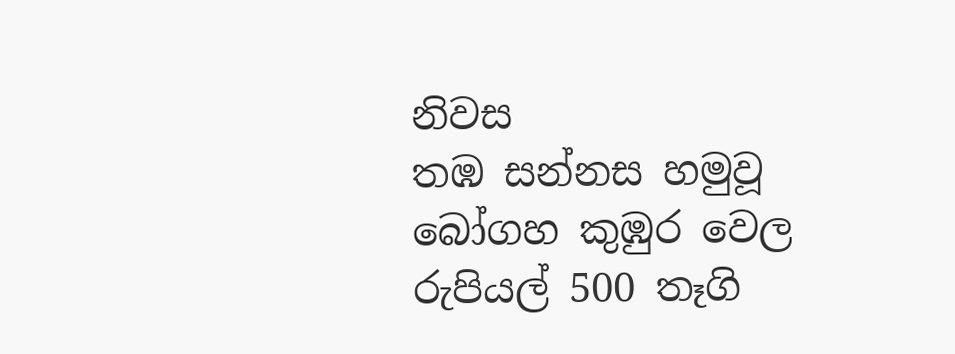නිවස
තඹ සන්නස හමුවූ බෝගහ කුඹුර වෙල
රුපියල් 500 තෑගි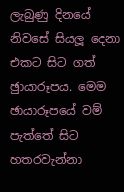ලැබුණු දිනයේ නිවසේ සියලූ දෙනා එකට සිට ගත් ඡුායාරූපය. මෙම ඡායාරූපයේ වම් පැත්තේ සිට හතරවැන්නා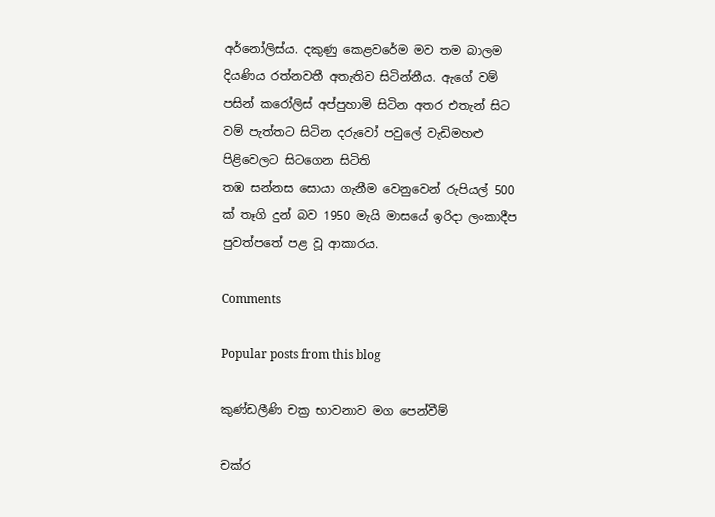අර්නෝලිස්ය. දකුණු කෙළවරේම මව තම බාලම දියණිය රත්නවතී අතැතිව සිටින්නීය. ඇගේ වම් පසින් කරෝලිස් අප්පුහාමි සිටින අතර එතැන් සිට වම් පැත්තට සිටින දරුවෝ පවුලේ වැඩිමහළු පිළිවෙලට සිටගෙන සිටිති
තඹ සන්නස සොයා ගැනීම වෙනුවෙන් රුපියල් 500 ක් තෑගි දුන් බව 1950 මැයි මාසයේ ඉරිදා ලංකාදීප පුවත්පතේ පළ වූ ආකාරය.

Comments

Popular posts from this blog

කුණ්ඩලීණි චක්‍ර භාවනාව මග පෙන්වීම්

චක්ර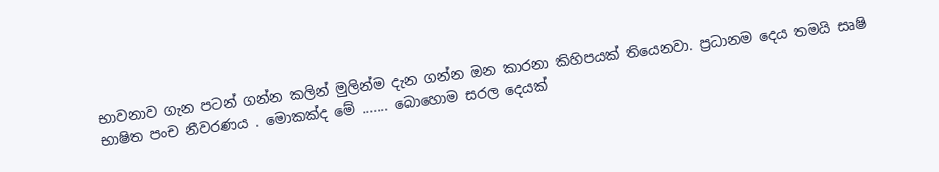භාවනාව ගැන පටන් ගන්න කලින් මුලින්ම දැන ගන්න ඔන කාරනා කිහිපයක් තියෙනවා. ප්‍රධානම දෙය තමයි සෘෂි භාෂිත පංච නීවරණය . මොකක්ද මේ ....... බොහොම සරල දෙයක්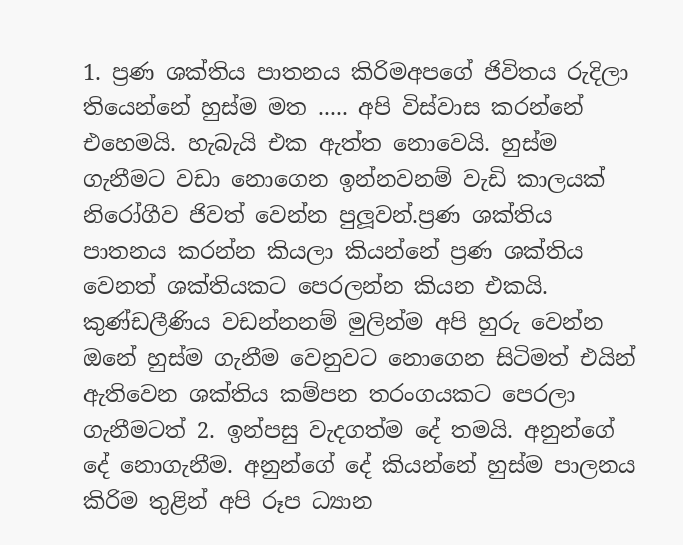1. ප්‍රණ ශක්තිය පාතනය කිරිමඅපගේ ජිවිතය රුදිලා තියෙන්නේ හුස්ම මත ..... අපි විස්වාස කරන්නේ එහෙමයි. හැබැයි එක ඇත්ත නොවෙයි. හුස්ම ගැනීමට වඩා නොගෙන ඉන්නවනම් වැඩි කාලයක් නිරෝගීව ජිවත් වෙන්න පුලූවන්.ප්‍රණ ශක්තිය පාතනය කරන්න කියලා කියන්නේ ප්‍රණ ශක්තිය වෙනත් ශක්තියකට පෙරලන්න කියන එකයි. කුණ්ඩලීණිය වඩන්නනම් මුලින්ම අපි හුරු වෙන්න ඔනේ හුස්ම ගැනීම වෙනුවට නොගෙන සිටිමත් එයින් ඇතිවෙන ශක්තිය කම්පන තරංගයකට පෙරලා ගැනීමටත් 2. ඉන්පසු වැදගත්ම දේ තමයි. අනුන්ගේ දේ නොගැනීම. අනුන්ගේ දේ කියන්නේ හුස්ම පාලනය කිරිම තුළින් අපි රූප ධ්‍යාන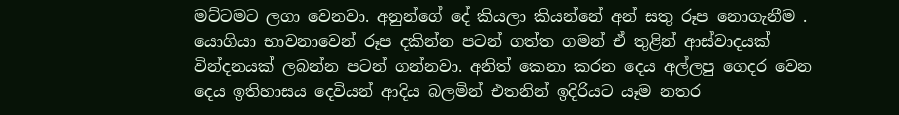මට්ටමට ලගා වෙනවා. අනුන්ගේ දේ කියලා කියන්නේ අන් සතු රූප නොගැනීම . යොගියා භාවනාවෙන් රූප දකින්න පටන් ගත්ත ගමන් ඒ තුළින් ආස්වාදයක් වින්දනයක් ලබන්න පටන් ගන්නවා. අනිත් කෙනා කරන දෙය අල්ලපු ගෙදර වෙන දෙය ඉතිහාසය දෙවියන් ආදිය බලමින් එතනින් ඉදිරියට යෑම නතර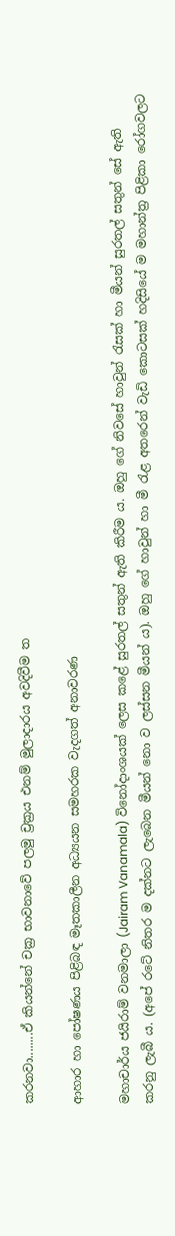කරනවා........ඒ කියන්නේ චක්‍ර භාවනාවේ පලමු ච්‍රක්‍රය එනම් මුලාදාරය අවදිවීම ත

ආහාර හා පෝෂණය පිළිබඳ මෑතකාලීන අධ්‍යයන සමහරක වැදගත් අනාවරණ

මහාචාර්ය ජයිරාම් වනමාලා (Jairam Vanamala) විනෝදාංශයක්‌ ලෙස කළේ සුරතල් සතුන් ඇති කිරීම ය. ඔහු ගේ නිවසේ හාවුන් රැසක්‌ හා මීයන් සුරතල් සතුන් සේ ඇති කරනු ලැබී ය. (අපේ රටේ නිතර ම දක්‌නට ලැබෙන මීයන් නො ව ලස්‌සන මීයන් ය). ඔහු ගේ හාවුන් හා මී රැළ අතරෙන් වැඩි කොටසක්‌ හදිසියේ ම මහාන්ත්‍ර පිළිකා රෝගවලට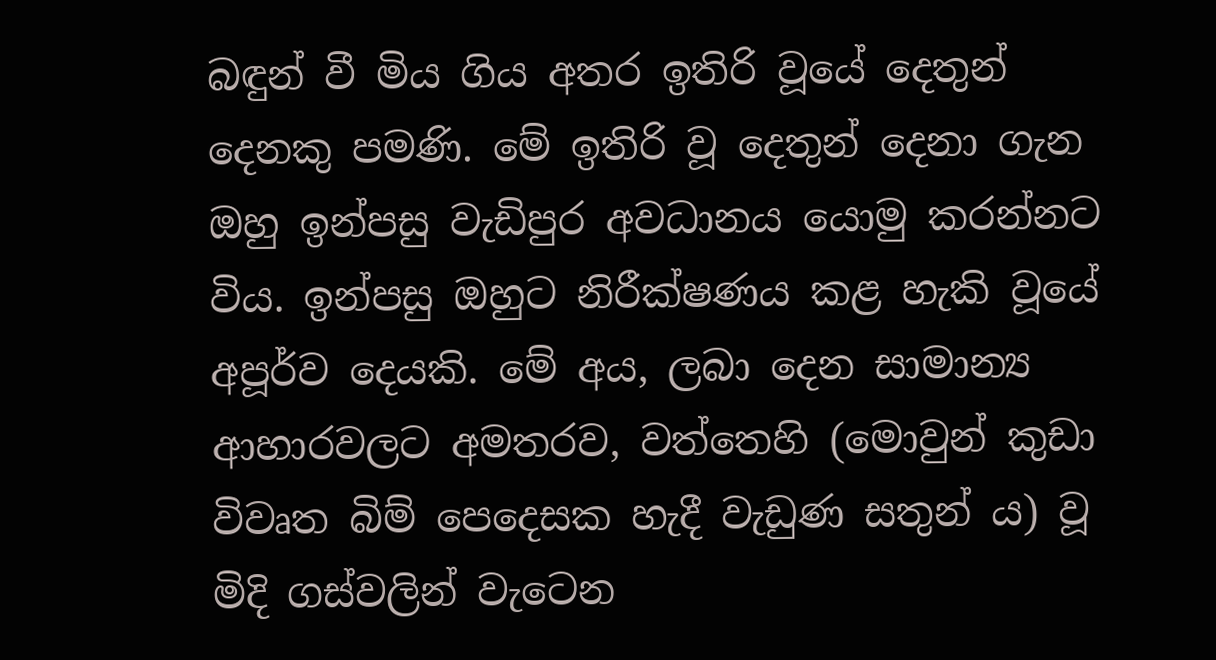බඳුන් වී මිය ගිය අතර ඉතිරි වූයේ දෙතුන් දෙනකු පමණි. මේ ඉතිරි වූ දෙතුන් දෙනා ගැන ඔහු ඉන්පසු වැඩිපුර අවධානය යොමු කරන්නට විය. ඉන්පසු ඔහුට නිරීක්‌ෂණය කළ හැකි වූයේ අපූර්ව දෙයකි. මේ අය, ලබා දෙන සාමාන්‍ය ආහාරවලට අමතරව, වත්තෙහි (මොවුන් කුඩා විවෘත බිම් පෙදෙසක හැදී වැඩුණ සතුන් ය) වූ මිදි ගස්‌වලින් වැටෙන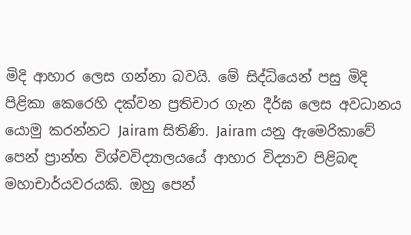මිදි ආහාර ලෙස ගන්නා බවයි. මේ සිද්ධියෙන් පසු මිදි පිළිකා කෙරෙහි දක්‌වන ප්‍රතිචාර ගැන දීර්ඝ ලෙස අවධානය යොමු කරන්නට Jairam සිතිණි. Jairam යනු ඇමෙරිකාවේ පෙන් ප්‍රාන්ත විශ්වවිද්‍යාලයයේ ආහාර විද්‍යාව පිළිබඳ මහාචාර්යවරයකි. ඔහු පෙන්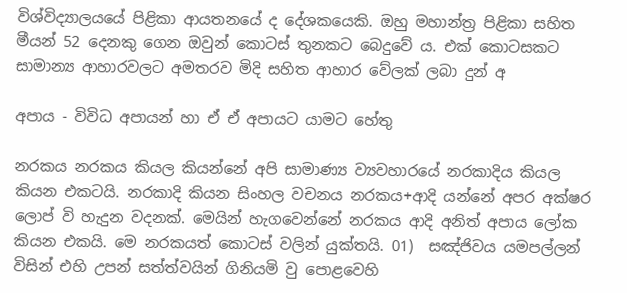විශ්විද්‍යාලයයේ පිළිකා ආයතනයේ ද දේශකයෙකි. ඔහු මහාන්ත්‍ර පිළිකා සහිත මීයන් 52 දෙනකු ගෙන ඔවුන් කොටස්‌ තුනකට බෙදුවේ ය. එක්‌ කොටසකට සාමාන්‍ය ආහාරවලට අමතරව මිදි සහිත ආහාර වේලක්‌ ලබා දුන් අ

අපාය - විවිධ අපායන් හා ඒ ඒ අපායට යාමට හේතු

නරකය නරකය කියල කියන්නේ අපි සාමාණ්‍ය ව්‍යවහාරයේ නරකාදිය කියල කියන එකටයි. නරකාදි කියන සිංහල වචනය නරකය+ආදි යන්නේ අපර අක්ෂර ලොප් වි හැදුන වදනක්. මෙයින් හැගවෙන්නේ නරකය ආදි අනිත් අපාය ලෝක කියන එකයි. මෙ නරකයත් කොටස් වලින් යුක්තයි. 01)  සඤ්ජිවය යමපල්ලන් විසින් එහි උපන් සත්ත්වයින් ගිනියමි වු පොළවෙහි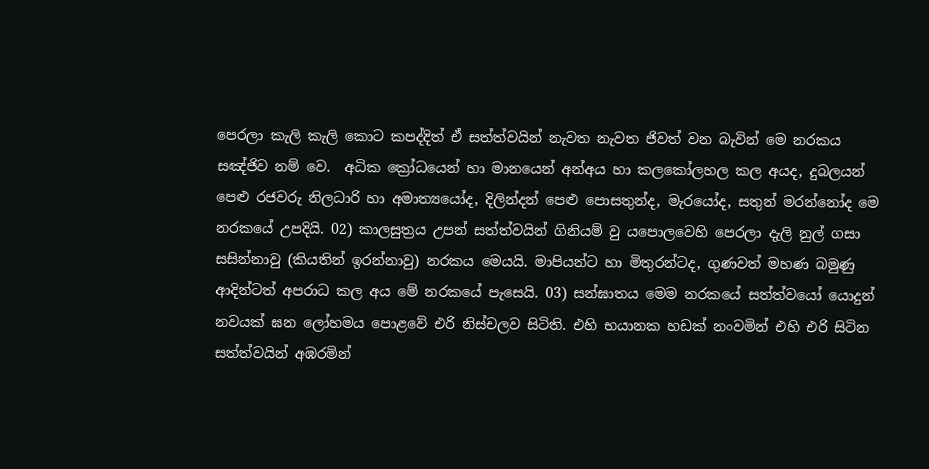පෙරලා කැලි කැලි කොට කපද්දිත් ඒ සත්ත්වයින් නැවත නැවත ජිවත් වන බැවින් මෙ නරකය සඤ්ජිව නම් වෙ.  අධික ක්‍රෝධයෙන් හා මානයෙන් අන්අය හා කලකෝලහල කල අයද, දුබලයන් පෙළු රජවරු නිලධාරි හා අමාත්‍යයෝද, දිලින්දන් පෙළු පොසතුන්ද, මැරයෝද, සතුන් මරන්නෝද මෙ නරකයේ උපදියි. 02) කාලසුත්‍රය උපන් සත්ත්වයින් ගිනියම් වු යපොලවෙහි පෙරලා දැලි නුල් ගසා සසින්නාවු (කියතින් ඉරන්නාවු) නරකය මෙයයි. මාපියන්ට හා මිතුරන්ටද, ගුණවත් මහණ බමුණු ආදින්ටත් අපරාධ කල අය මේ නරකයේ පැසෙයි. 03) සන්ඝාතය මෙම නරකයේ සත්ත්වයෝ යොදුන් නවයක් ඝන ලෝහමය පොළවේ එරි නිස්චලව සිටිති. එහි භයානක හඩක් නංවමින් එහි එරි සිටින සත්ත්වයින් අඹරමින්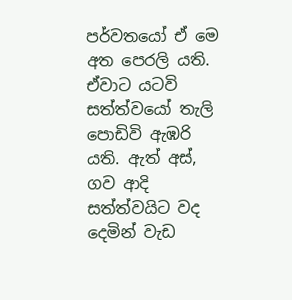පර්වතයෝ ඒ මෙ අත පෙරලි යති. ඒවාට යටවි සත්ත්වයෝ තැලි පොඩිවි ඇඹරි යති. ඇත් අස්, ගව ආදි සත්ත්වයිට වද දෙමින් වැඩ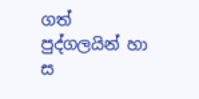ගත් පුද්ගලයින් හා ස